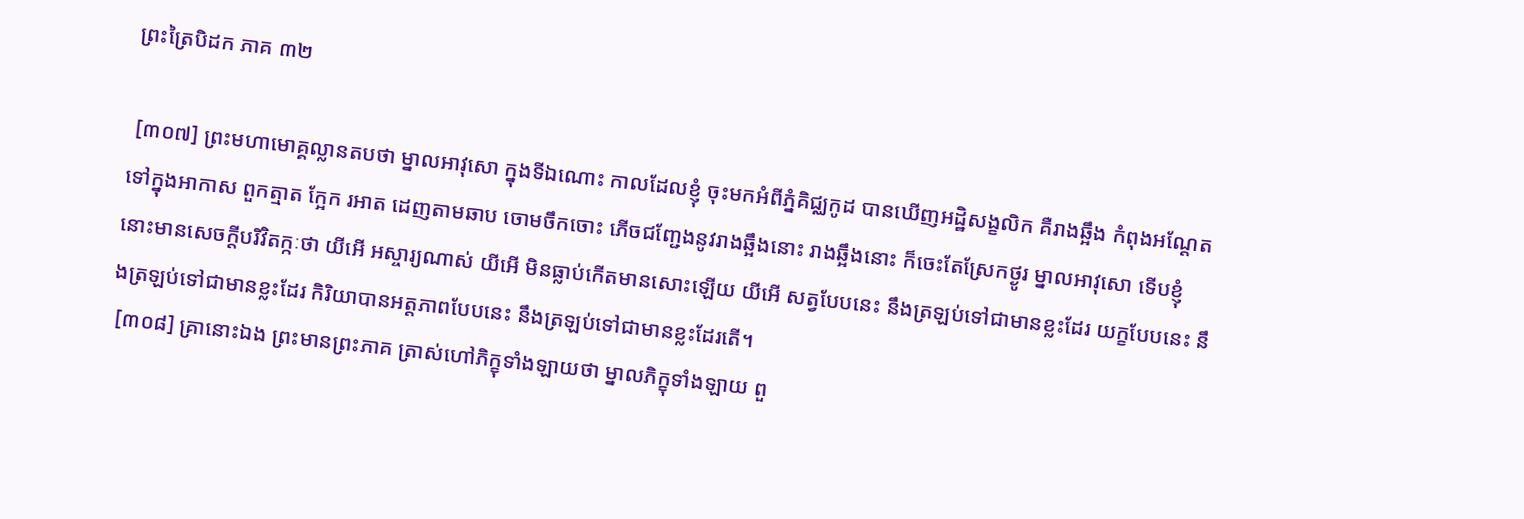ព្រះត្រៃបិដក ភាគ ៣២

 [៣០៧] ព្រះមហាមោគ្គល្លានតបថា ម្នាលអាវុសោ ក្នុងទីឯណោះ កាលដែលខ្ញុំ ចុះមកអំពីភ្នំគិជ្ឈកូដ បានឃើញអដ្ឋិសង្ខលិក គឺរាងឆ្អឹង កំពុងអណ្តែតទៅក្នុងអាកាស ពួកត្មាត ក្អែក រអាត ដេញតាមឆាប ចោមចឹកចោះ ភើចជញ្ជែងនូវរាងឆ្អឹងនោះ រាងឆ្អឹងនោះ ក៏ចេះតែស្រែកថ្ងូរ ម្នាលអាវុសោ ទើបខ្ញុំនោះមានសេចក្តីបរិវិតក្កៈថា យីអើ អស្ចារ្យណាស់ យីអើ មិនធ្លាប់កើតមានសោះឡើយ យីអើ សត្វបែបនេះ នឹងត្រឡប់ទៅជាមានខ្លះដែរ យក្ខបែបនេះ នឹងត្រឡប់ទៅជាមានខ្លះដែរ កិរិយាបានអត្តភាពបែបនេះ នឹងត្រឡប់ទៅជាមានខ្លះដែរតើ។
 [៣០៨] គ្រានោះឯង ព្រះមានព្រះភាគ ត្រាស់ហៅភិក្ខុទាំងឡាយថា ម្នាលភិក្ខុទាំងឡាយ ពួ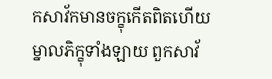កសាវ័កមានចក្ខុកើតពិតហើយ ម្នាលភិក្ខុទាំងឡាយ ពួកសាវ័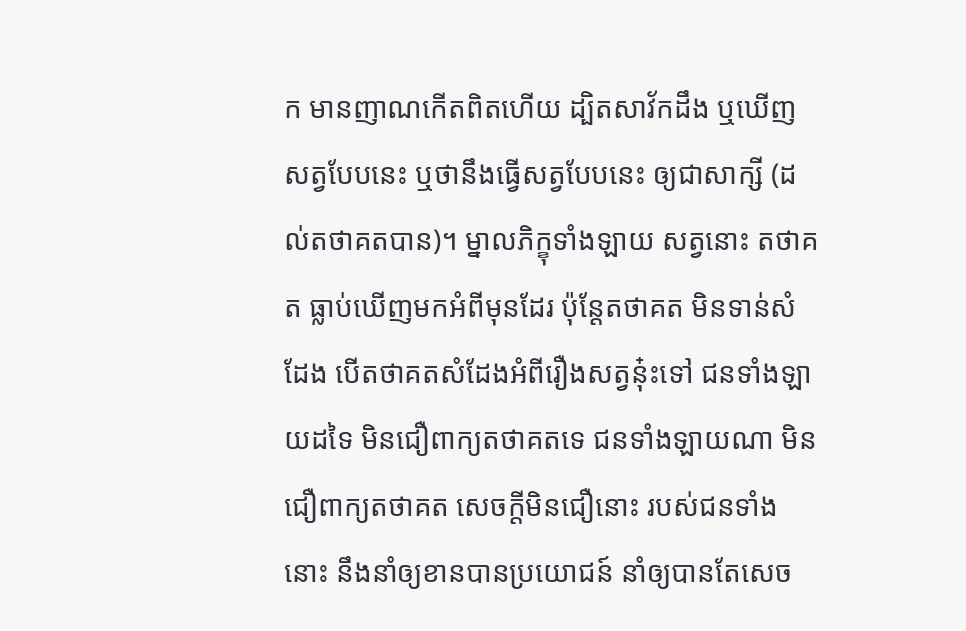ក មានញាណកើតពិតហើយ ដ្បិតសាវ័កដឹង ឬឃើញសត្វបែបនេះ ឬថានឹងធ្វើសត្វបែបនេះ ឲ្យជាសាក្សី (ដល់តថាគតបាន)។ ម្នាលភិក្ខុទាំងឡាយ សត្វនោះ តថាគត ធ្លាប់ឃើញមកអំពីមុនដែរ ប៉ុន្តែតថាគត មិនទាន់សំដែង បើតថាគតសំដែងអំពីរឿងសត្វនុ៎ះទៅ ជនទាំងឡាយដទៃ មិនជឿពាក្យតថាគតទេ ជនទាំងឡាយណា មិនជឿពាក្យតថាគត សេចក្តីមិនជឿនោះ របស់ជនទាំងនោះ នឹងនាំឲ្យខានបានប្រយោជន៍ នាំឲ្យបានតែសេច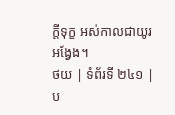ក្តីទុក្ខ អស់កាលជាយូរអង្វែង។
ថយ | ទំព័រទី ២៤១ | ប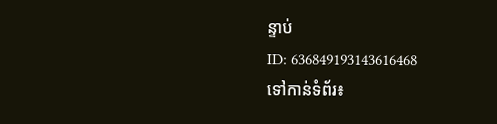ន្ទាប់
ID: 636849193143616468
ទៅកាន់ទំព័រ៖